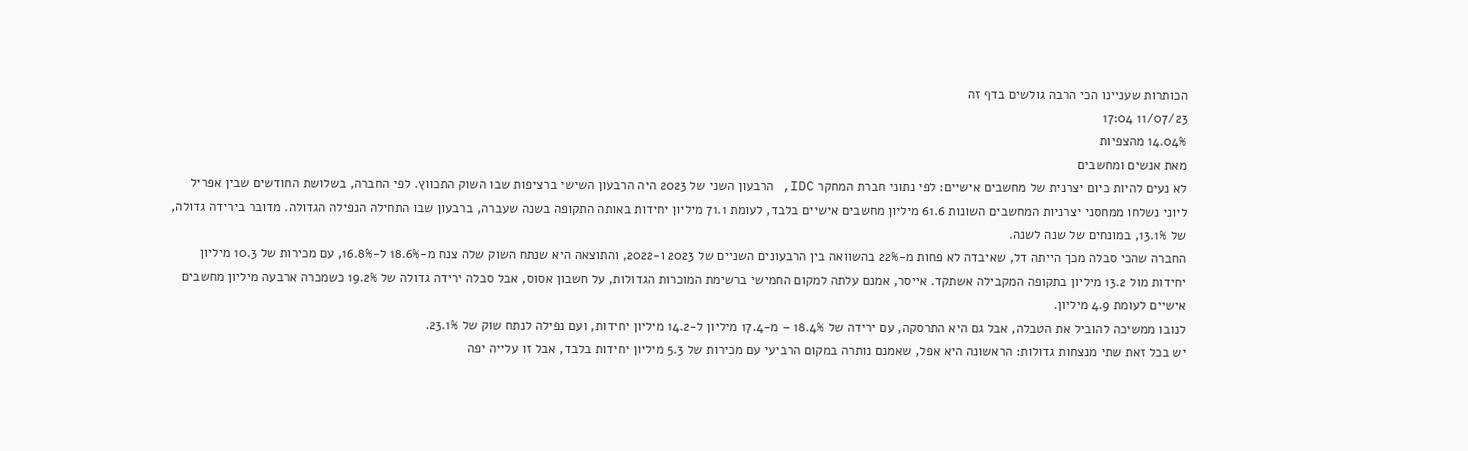הכותרות שעניינו הכי הרבה גולשים בדף זה
11/07/23 17:04
14.04% מהצפיות
מאת אנשים ומחשבים
לא נעים להיות כיום יצרנית של מחשבים אישיים: לפי נתוני חברת המחקר IDC, הרבעון השני של 2023 היה הרבעון השישי ברציפות שבו השוק התכווץ. לפי החברה, בשלושת החודשים שבין אפריל ליוני נשלחו ממחסני יצרניות המחשבים השונות 61.6 מיליון מחשבים אישיים בלבד, לעומת 71.1 מיליון יחידות באותה התקופה בשנה שעברה, ברבעון שבו התחילה הנפילה הגדולה. מדובר בירידה גדולה, של 13.1%, במונחים של שנה לשנה.
החברה שהכי סבלה מכך הייתה דל, שאיבדה לא פחות מ-22% בהשוואה בין הרבעונים השניים של 2023 ו-2022, והתוצאה היא שנתח השוק שלה צנח מ-18.6% ל-16.8%, עם מכירות של 10.3 מיליון יחידות מול 13.2 מיליון בתקופה המקבילה אשתקד. אייסר, אמנם עלתה למקום החמישי ברשימת המוכרות הגדולות, על חשבון אסוס, אבל סבלה ירידה גדולה של 19.2% כשמכרה ארבעה מיליון מחשבים אישיים לעומת 4.9 מיליון.
לנובו ממשיכה להוביל את הטבלה, אבל גם היא התרסקה, עם ירידה של 18.4% – מ-17.4 מיליון ל-14.2 מיליון יחידות, ועם נפילה לנתח שוק של 23.1%.
יש בכל זאת שתי מנצחות גדולות: הראשונה היא אפל, שאמנם נותרה במקום הרביעי עם מכירות של 5.3 מיליון יחידות בלבד, אבל זו עלייה יפה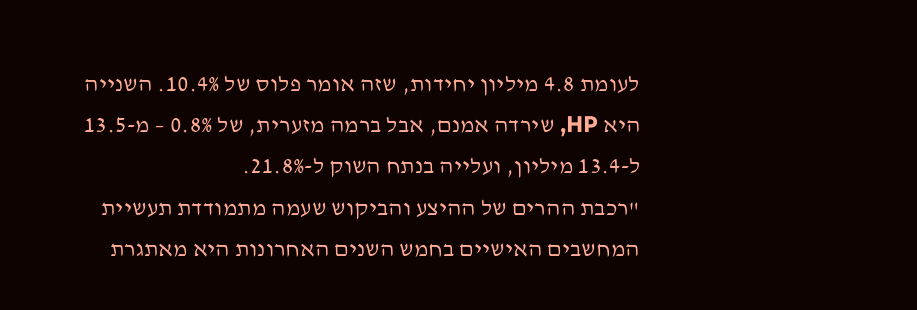לעומת 4.8 מיליון יחידות, שזה אומר פלוס של 10.4%. השנייה היא HP, שירדה אמנם, אבל ברמה מזערית, של 0.8% – מ-13.5 ל-13.4 מיליון, ועלייה בנתח השוק ל-21.8%.
"רכבת ההרים של ההיצע והביקוש שעמה מתמודדת תעשיית המחשבים האישיים בחמש השנים האחרונות היא מאתגרת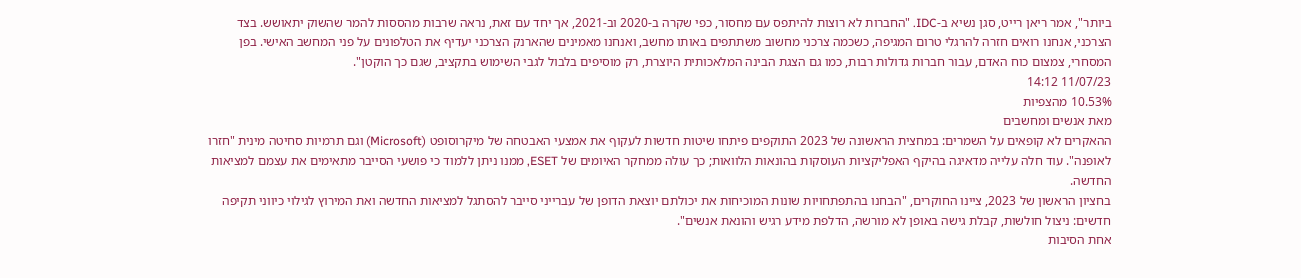ביותר", אמר ריאן רייט, סגן נשיא ב-IDC. "החברות לא רוצות להיתפס עם מחסור, כפי שקרה ב-2020 וב-2021, אך יחד עם זאת, נראה שרבות מהססות להמר שהשוק יתאושש. בצד הצרכני, אנחנו רואים חזרה להרגלי טרום המגיפה, כשכמה צרכני מחשוב משתתפים באותו מחשב, ואנחנו מאמינים שהארנק הצרכני יעדיף את הטלפונים על פני המחשב האישי. בפן המסחרי, צמצום כוח האדם, עבור חברות גדולות רבות, כמו גם הצגת הבינה המלאכותית היוצרת, רק מוסיפים בלבול לגבי השימוש בתקציב, שגם כך הוקטן".
11/07/23 14:12
10.53% מהצפיות
מאת אנשים ומחשבים
ההאקרים לא קופאים על השמרים: במחצית הראשונה של 2023 התוקפים פיתחו שיטות חדשות לעקוף את אמצעי האבטחה של מיקרוסופט (Microsoft) וגם תרמיות סחיטה מינית "חזרו לאופנה". עוד חלה עלייה מדאיגה בהיקף האפליקציות העוסקות בהונאות הלוואות; כך עולה ממחקר האיומים של ESET, ממנו ניתן ללמוד כי פושעי הסייבר מתאימים את עצמם למציאות החדשה.
בחציון הראשון של 2023, ציינו החוקרים, "הבחנו בהתפתחויות שונות המוכיחות את יכולתם יוצאת הדופן של עברייני סייבר להסתגל למציאות החדשה ואת המירוץ לגילוי כיווני תקיפה חדשים: ניצול חולשות, קבלת גישה באופן לא מורשה, הדלפת מידע רגיש והונאת אנשים".
אחת הסיבות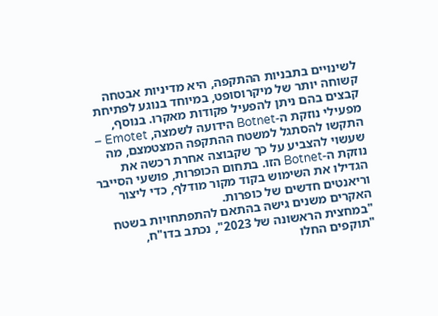לשינויים בתבניות ההתקפה, היא מדיניות אבטחה קשוחה יותר של מיקרוסופט, במיוחד בנוגע לפתיחת קבצים בהם ניתן להפעיל פקודות מאקרו. בנוסף, מפעילי נוזקת ה-Botnet הידועה לשמצה, Emotet – התקשו להסתגל למשטח ההתקפה המצטמצם, מה שעשוי להצביע על כך שקבוצה אחרת רכשה את נוזקת ה-Botnet הזו. בתחום הכופרות, פושעי הסייבר הגדילו את השימוש בקוד מקור מודלף, כדי ליצור וריאנטים חדשים של כופרות.
האקרים משנים גישה בהתאם להתפתחויות בשטח
"במחצית הראשונה של 2023", נכתב בדו"ח, "תוקפים החלו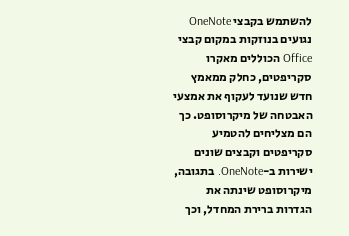להשתמש בקבצי OneNote נגועים בנוזקות במקום קבצי Office הכוללים מאקרו סקריפטים, כחלק ממאמץ חדש שנועד לעקוף את אמצעי האבטחה של מיקרוסופט. כך הם מצליחים להטמיע סקריפטים וקבצים שונים ישירות ב-OneNote. בתגובה, מיקרוסופט שינתה את הגדרות ברירת המחדל, וכך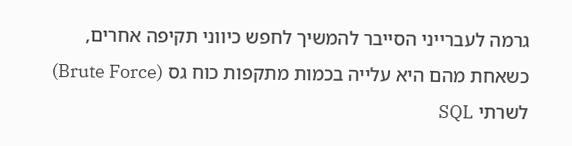גרמה לעברייני הסייבר להמשיך לחפש כיווני תקיפה אחרים, כשאחת מהם היא עלייה בכמות מתקפות כוח גס (Brute Force) לשרתי SQL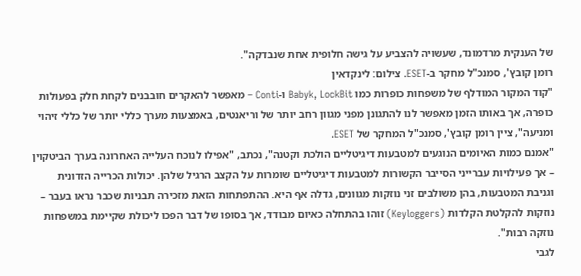של הענקית מרדמונד, שעשויה להצביע על גישה חלופית אחת שנבדקה".
רומן קובץ', סמנכ"ל מחקר ב-ESET. צילום: לינקדאין
"קוד המקור המודלף של משפחות כופרות כמו Babyk, LockBit ו-Conti – מאפשר להאקרים חובבנים לקחת חלק בפעולות כופרה, אך באותו הזמן מאפשר לנו להתגונן מפני מגוון רחב יותר של וריאנטים, באמצעות מערך כללי יותר של כללי זיהוי ומניעה", ציין רומן קובץ', סמנכ"ל המחקר של ESET.
"אמנם כמות האיומים הנוגעים למטבעות דיגיטליים הולכת וקטנה", נכתב, "אפילו לנוכח העלייה האחרונה בערך הביטקוין – אך פעילויות עברייני הסייבר הקשורות למטבעות דיגיטליים שומרות על הקצב הרגיל שלהן. יכולות הכרייה הזדונית וגניבת המטבעות, בהן משולבים זני נוזקות מגוונים, גדלה אף היא. ההתפתחות הזאת מזכירה תבניות שכבר נראו בעבר – נוזקות להקלטת הקלדות (Keyloggers) זוהו בהתחלה כאיום מבודד, אך בסופו של דבר הפכו ליכולת שקיימת במשפחות נוזקה רבות".
לגבי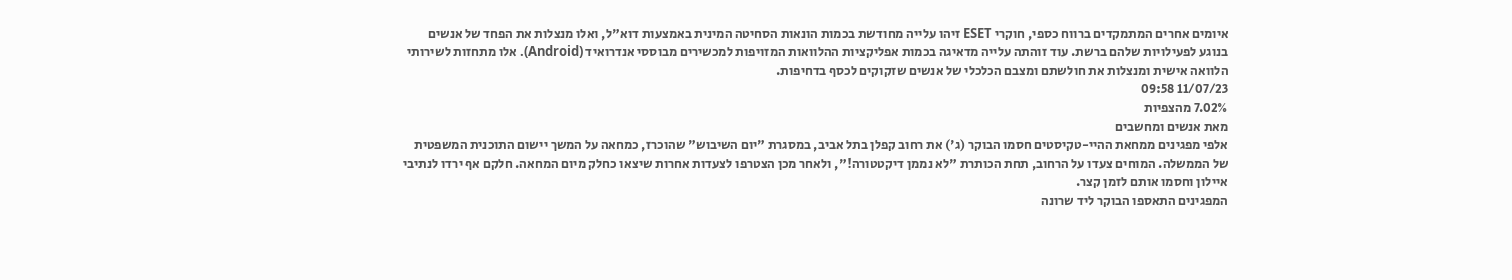איומים אחרים המתמקדים ברווח כספי, חוקרי ESET זיהו עלייה מחודשת בכמות הונאות הסחיטה המינית באמצעות דוא"ל, ואלו מנצלות את הפחד של אנשים בנוגע לפעילויות שלהם ברשת. עוד זוהתה עלייה מדאיגה בכמות אפליקציות ההלוואות המזויפות למכשירים מבוססי אנדרואיד (Android). אלו מתחזות לשירותי הלוואה אישית ומנצלות את חולשתם ומצבם הכלכלי של אנשים שזקוקים לכסף בדחיפות.
11/07/23 09:58
7.02% מהצפיות
מאת אנשים ומחשבים
אלפי מפגינים ממחאת ההיי-טקיסטים חסמו הבוקר (ג') את רחוב קפלן בתל אביב, במסגרת "יום השיבוש" שהוכרז, כמחאה על המשך יישום התוכנית המשפטית של הממשלה. המוחים צעדו על הרחוב, תחת הכותרת "לא נממן דיקטטורה!", ולאחר מכן הצטרפו לצעדות אחרות שיצאו כחלק מיום המחאה. חלקם אף ירדו לנתיבי איילון וחסמו אותם לזמן קצר.
המפגינים התאספו הבוקר ליד שרונה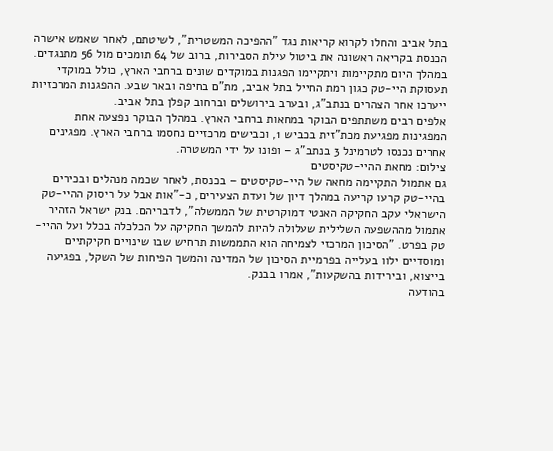בתל אביב והחלו לקרוא קריאות נגד "ההפיכה המשטרית", לשיטתם, לאחר שאמש אישרה הכנסת בקריאה ראשונה את ביטול עילת הסבירות, ברוב של 64 תומכים מול 56 מתנגדים. במהלך היום מתקיימות ויתקיימו הפגנות במוקדים שונים ברחבי הארץ, כולל במוקדי תעסוקת היי-טק כגון רמת החייל בתל אביב, מת"ם בחיפה ובאר שבע. ההפגנות המרכזיות ייערכו אחר הצהרים בנתב"ג, ובערב בירושלים וברחוב קפלן בתל אביב.
אלפים רבים משתתפים הבוקר במחאות ברחבי הארץ. במהלך הבוקר נפצעה אחת המפגינות מפגיעת מכת"זית בכביש 1, וכבישים מרכזיים נחסמו ברחבי הארץ. מפגינים אחרים נכנסו לטרמינל 3 בנתב"ג – ופונו על ידי המשטרה.
צילום: מחאת ההיי-טקיסטים
גם אתמול התקיימה מחאה של היי-טקיסטים – בכנסת, לאחר שכמה מנהלים ובכירים בהיי-טק קרעו קריעה במהלך דיון של ועדת הצעירים, כ-"אות אבל על ריסוק ההיי-טק הישראלי עקב החקיקה האנטי דמוקרטית של הממשלה", לדבריהם. בנק ישראל הזהיר אתמול מההשפעה השלילית שעלולה להיות להמשך החקיקה על הכלכלה בכלל ועל ההיי-טק בפרט. "הסיכון המרכזי לצמיחה הוא התממשות תרחיש שבו שינויים חקיקתיים ומוסדיים ילוו בעלייה בפרמיית הסיכון של המדינה והמשך הפיחות של השקל, בפגיעה בייצוא, ובירידות בהשקעות", אמרו בבנק.
בהודעה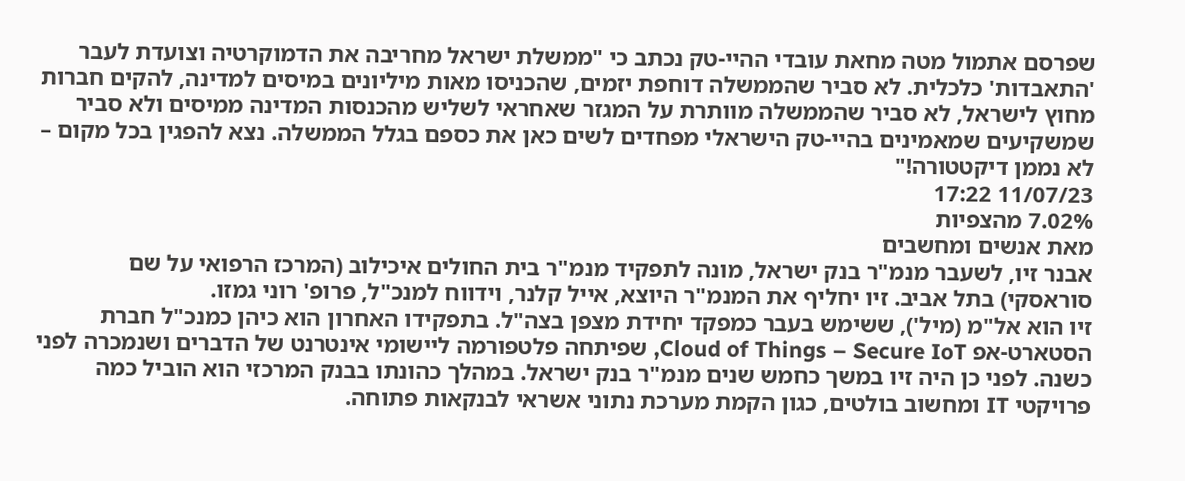שפרסם אתמול מטה מחאת עובדי ההיי-טק נכתב כי "ממשלת ישראל מחריבה את הדמוקרטיה וצועדת לעבר 'התאבדות' כלכלית. לא סביר שהממשלה דוחפת יזמים, שהכניסו מאות מיליונים במיסים למדינה, להקים חברות מחוץ לישראל, לא סביר שהממשלה מוותרת על המגזר שאחראי לשליש מהכנסות המדינה ממיסים ולא סביר שמשקיעים שמאמינים בהיי-טק הישראלי מפחדים לשים כאן את כספם בגלל הממשלה. נצא להפגין בכל מקום – לא נממן דיקטטורה!"
11/07/23 17:22
7.02% מהצפיות
מאת אנשים ומחשבים
אבנר זיו, לשעבר מנמ"ר בנק ישראל, מונה לתפקיד מנמ"ר בית החולים איכילוב (המרכז הרפואי על שם סוראסקי) בתל אביב. זיו יחליף את המנמ"ר היוצא, אייל קלנר, וידווח למנכ"ל, פרופ' רוני גמזו.
זיו הוא אל"מ (מיל'), ששימש בעבר כמפקד יחידת מצפן בצה"ל. בתפקידו האחרון הוא כיהן כמנכ"ל חברת הסטארט-אפ Cloud of Things – Secure IoT, שפיתחה פלטפורמה ליישומי אינטרנט של הדברים ושנמכרה לפני כשנה. לפני כן היה זיו במשך כחמש שנים מנמ"ר בנק ישראל. במהלך כהונתו בבנק המרכזי הוא הוביל כמה פרויקטי IT ומחשוב בולטים, כגון הקמת מערכת נתוני אשראי לבנקאות פתוחה.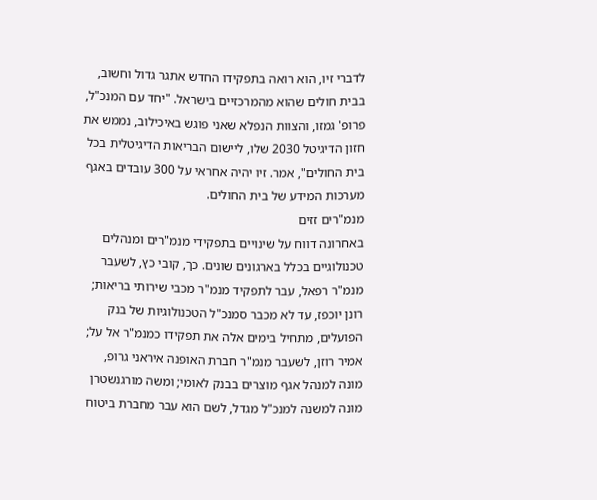לדברי זיו, הוא רואה בתפקידו החדש אתגר גדול וחשוב, בבית חולים שהוא מהמרכזיים בישראל. "יחד עם המנכ"ל, פרופ' גמזו, והצוות הנפלא שאני פוגש באיכילוב, נממש את חזון הדיגיטל 2030 שלו, ליישום הבריאות הדיגיטלית בכל בית החולים", אמר. זיו יהיה אחראי על 300 עובדים באגף מערכות המידע של בית החולים.
מנמ"רים זזים
באחרונה דווח על שינויים בתפקידי מנמ"רים ומנהלים טכנולוגיים בכלל בארגונים שונים. כך, קובי כץ, לשעבר מנמ"ר רפאל, עבר לתפקיד מנמ"ר מכבי שירותי בריאות; רונן יוכפז, עד לא מכבר סמנכ"ל הטכנולוגיות של בנק הפועלים, מתחיל בימים אלה את תפקידו כמנמ"ר אל על; אמיר רוזן, לשעבר מנמ"ר חברת האופנה איראני גרופ, מונה למנהל אגף מוצרים בבנק לאומי; ומשה מורגנשטרן מונה למשנה למנכ"ל מגדל, לשם הוא עבר מחברת ביטוח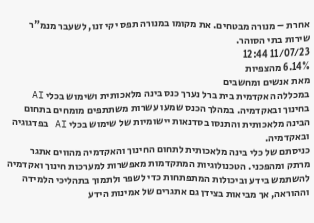אחרת – מנורה מבטחים. את מקומו במנורה תפס יקי זנו, לשעבר מנמ"ר שירות בתי הסוהר.
11/07/23 12:44
6.14% מהצפיות
מאת אנשים ומחשבים
במכללה האקדמית בית ברל נערך כנס בינה מלאכותית ושימוש בכלי AI בחינוך ובאקדמיה. במהלך הכנס שמעו עשרות משתתפים מומחים בתחום הבינה מלאכותית והתנסו בסדנאות יישומיות של שימוש בכלי AI בפדגוגיה ובאקדמיה.
כניסתם של כלי בינה מלאכותית לתחום החינוך והאקדמיה מהווים אתגר מרתק ומהפכני. הטכנולוגיות המתקדמות מאפשרות למערכות חינוך ואקדמיה להשתמש בידע וביכולות המתפתחות כדי לשפר ולתמוך בתהליכי הלמידה וההוראה, אך מביאות בצידן גם אתגרים של אמינות הידע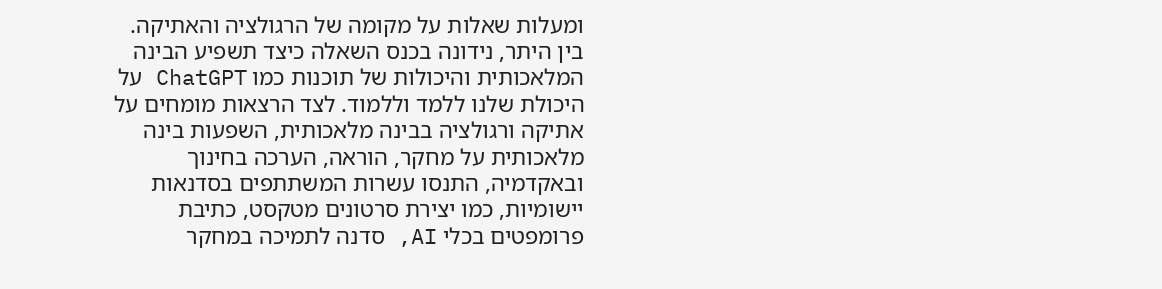ומעלות שאלות על מקומה של הרגולציה והאתיקה.
בין היתר, נידונה בכנס השאלה כיצד תשפיע הבינה המלאכותית והיכולות של תוכנות כמו ChatGPT על היכולת שלנו ללמד וללמוד. לצד הרצאות מומחים על אתיקה ורגולציה בבינה מלאכותית, השפעות בינה מלאכותית על מחקר, הוראה, הערכה בחינוך ובאקדמיה, התנסו עשרות המשתתפים בסדנאות יישומיות, כמו יצירת סרטונים מטקסט, כתיבת פרומפטים בכלי AI, סדנה לתמיכה במחקר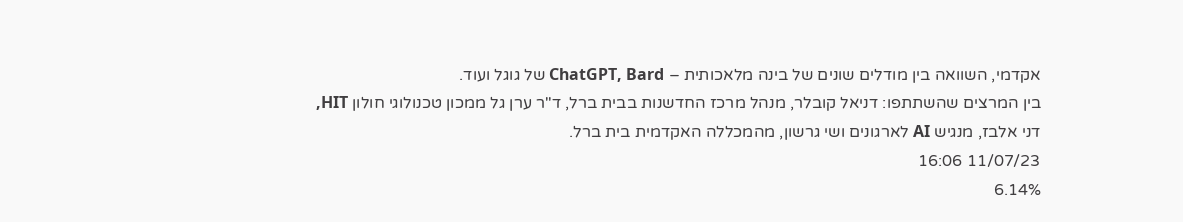אקדמי, השוואה בין מודלים שונים של בינה מלאכותית – ChatGPT, Bard של גוגל ועוד.
בין המרצים שהשתתפו: דניאל קובלר, מנהל מרכז החדשנות בבית ברל, ד"ר ערן גל ממכון טכנולוגי חולון HIT, דני אלבז, מנגיש AI לארגונים ושי גרשון, מהמכללה האקדמית בית ברל.
11/07/23 16:06
6.14%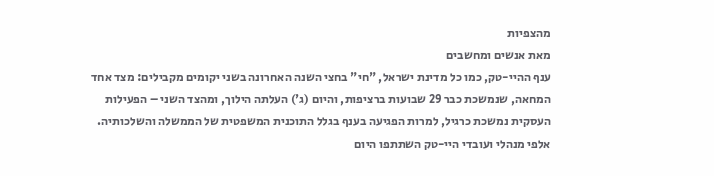מהצפיות
מאת אנשים ומחשבים
ענף ההיי-טק, כמו כל מדינת ישראל, "חי" בחצי השנה האחרונה בשני יקומים מקבילים: מצד אחד המחאה, שנמשכת כבר 29 שבועות ברציפות, והיום (ג') העלתה הילוך, ומהצד השני – הפעילות העסקית נמשכת כרגיל, למרות הפגיעה בענף בגלל התוכנית המשפטית של הממשלה והשלכותיה.
אלפי מנהלי ועובדי היי-טק השתתפו היום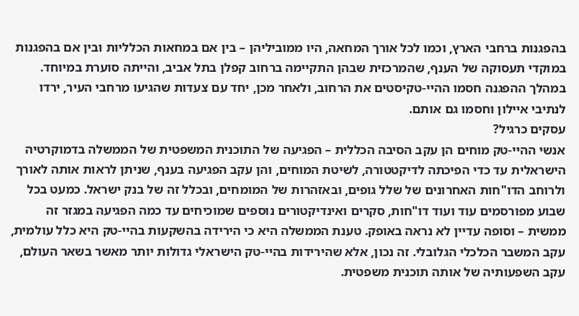בהפגנות ברחבי הארץ, וכמו לכל אורך המחאה, היו ממוביליהן – בין אם במחאות הכלליות ובין אם בהפגנות במוקדי תעסוקה של הענף, שהמרכזית שבהן התקיימה ברחוב קפלן בתל אביב, והייתה סוערת במיוחד. במהלך ההפגנה חסמו ההיי-טקיסטים את הרחוב, ולאחר מכן, יחד עם צעדות שהגיעו מרחבי העיר, ירדו לנתיבי איילון וחסמו גם אותם.
עסקים כרגיל?
אנשי ההיי-טק מוחים הן עקב הסיבה הכללית – הפגיעה של התוכנית המשפטית של הממשלה בדמוקרטיה הישראלית עד כדי הפיכתה לדיקטטורה, לשיטת המוחים, והן עקב הפגיעה בענף, שניתן לראות אותה לאורך ולרוחב הדו"חות האחרונים של שלל גופים, ובאזהרות של המומחים, ובכלל זה של בנק ישראל. כמעט בכל שבוע מפורסמים עוד ועוד דו"חות, סקרים ואינדיקטורים נוספים שמוכיחים עד כמה הפגיעה במגזר זה ממשית – וסופה עדיין לא נראה באופק. טענת הממשלה היא כי הירידה בהשקעות בהיי-טק היא כלל עולמית, עקב המשבר הכלכלי הגלובלי. זה נכון, אלא שהירידות בהיי-טק הישראלי גדולות יותר מאשר בשאר העולם, עקב השפעותיה של אותה תוכנית משפטית.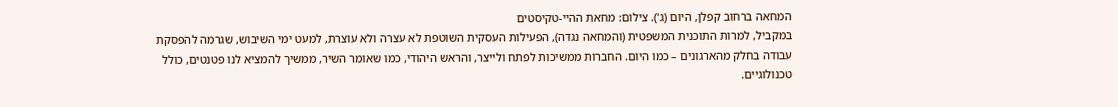המחאה ברחוב קפלן, היום (ג'). צילום: מחאת ההיי-טקיסטים
במקביל, למרות התוכנית המשפטית (והמחאה נגדה), הפעילות העסקית השוטפת לא עצרה ולא עוצרת, למעט ימי השיבוש, שגרמה להפסקת עבודה בחלק מהארגונים – כמו היום. החברות ממשיכות לפתח ולייצר, והראש היהודי, כמו שאומר השיר, ממשיך להמציא לנו פטנטים, כולל טכנולוגיים.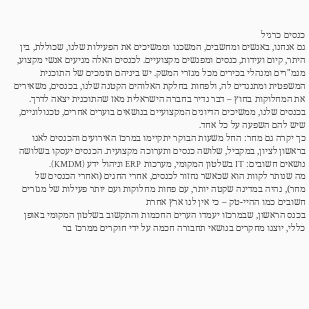כנסים כרגיל
גם אנחנו, באנשים ומחשבים, המשכנו וממשיכים את הפעילות שלנו, שכוללת, בין היתר, קיום ועידות, כנסים ומפגשים מקצועיים. לכנסים האלה מגיעים אנשי מקצוע, מנמ"רים ומנהלי בכירים מכל מגזרי המשק. יש ביניהם תומכים של התוכנית המשפטית ומתנגדים לה, ולפחות בחלקת האלוהים הקטנה שלנו, בכנסים, משאירים את המחלוקות בחוץ – דבר נדיר בחברה הישראלית מאז שהתוכנית יצאה לדרך. בכנסים שלנו, ממשיכים הדיונים המקצועיים בנושאים בוערים אחרים, טכנולוגיים, שיש להם השפעה על כל אחד.
כך יקרה גם מחר: החל משעות הבוקר יתקיימו במרכז האירועים והכנסים לאגו בראשון לציון, במקביל, שלושה כנסים ותערוכה מקצועית. הכנסים יעסקו בשלושה נושאים חשובים: IT בשלטון המקומי, מערכות ERP וניהול ידע (KMDM).
מה שנותר לקוות הוא שכאשר נחזור לכנסים, אחרי החגים (ואחרי הכנסים של מחר), נהיה במדינה שקטה יותר, עם פחות מחלוקות ועם יותר פעילות של מגזרים חשובים כמו ההיי-טק – כי אין לנו ארץ אחרת
בכנס הראשון, שבמרכזו יעמדו הערים החכמות והתקשוב בשלטון המקומי באופן כללי, יוצגו מחקרים בנושאי תחבורה חכמה על ידי חוקרים ממרכז בר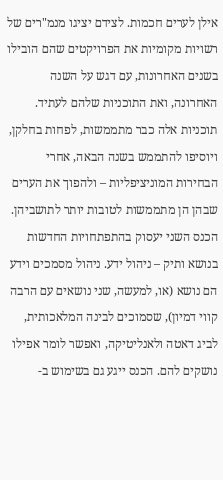אילן לערים חכמות. לצידם יציגו מנמ"רים של רשויות מקומיות את הפרויקטים שהם הובילו בשנים האחרונות, עם דגש על השנה האחרונה, ואת התוכניות שלהם לעתיד. תוכניות אלה כבר מתממשות, לפחות בחלקן, ויוסיפו להתממש בשנה הבאה, אחרי הבחירות המוניציפליות – ולהפוך את הערים שבהן הן מתממשות לטובות יותר לתושביהן.
הכנס השני יעסוק בהתפתחויות החדשות בנושא ותיק – ניהול ידע. ניהול מסמכים וידע הם נושא (או, למעשה, שני נושאים עם הרבה קווי דמיון), שסמוכים לבינה המלאכותית, לביג דאטה ולאנליטיקה, ואפשר לומר אפילו נושקים להם. הכנס ייגע גם בשימוש ב-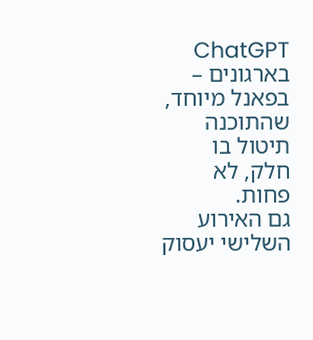ChatGPT בארגונים – בפאנל מיוחד, שהתוכנה תיטול בו חלק, לא פחות.
גם האירוע השלישי יעסוק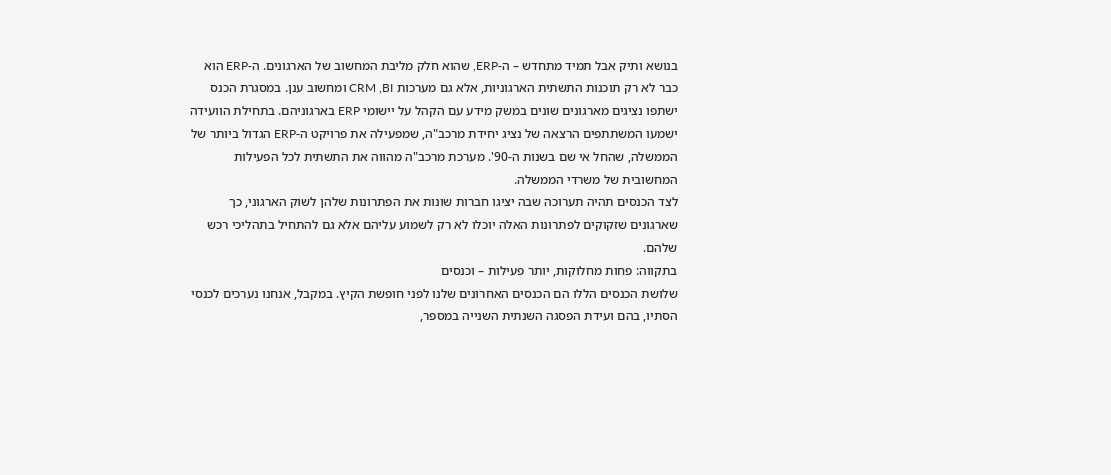בנושא ותיק אבל תמיד מתחדש – ה-ERP, שהוא חלק מליבת המחשוב של הארגונים. ה-ERP הוא כבר לא רק תוכנות התשתית הארגוניות, אלא גם מערכות CRM ,BI ומחשוב ענן. במסגרת הכנס ישתפו נציגים מארגונים שונים במשק מידע עם הקהל על יישומי ERP בארגוניהם. בתחילת הוועידה ישמעו המשתתפים הרצאה של נציג יחידת מרכב"ה, שמפעילה את פרויקט ה-ERP הגדול ביותר של הממשלה, שהחל אי שם בשנות ה-90'. מערכת מרכב"ה מהווה את התשתית לכל הפעילות המחשובית של משרדי הממשלה.
לצד הכנסים תהיה תערוכה שבה יציגו חברות שונות את הפתרונות שלהן לשוק הארגוני, כך שארגונים שזקוקים לפתרונות האלה יוכלו לא רק לשמוע עליהם אלא גם להתחיל בתהליכי רכש שלהם.
בתקווה: פחות מחלוקות, יותר פעילות – וכנסים
שלושת הכנסים הללו הם הכנסים האחרונים שלנו לפני חופשת הקיץ. במקבל, אנחנו נערכים לכנסי הסתיו, בהם ועידת הפסגה השנתית השנייה במספר,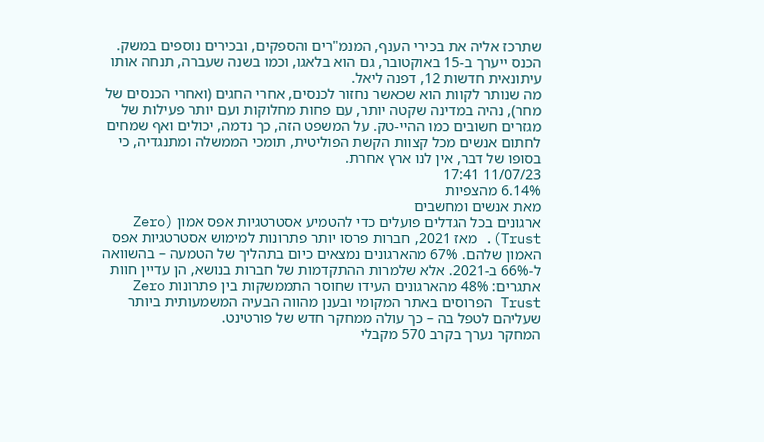שתרכז אליה את בכירי הענף, המנמ"רים והספקים, ובכירים נוספים במשק. הכנס ייערך ב-15 באוקטובר, גם הוא בלאגו, וכמו בשנה שעברה, תנחה אותו עיתונאית חדשות 12, דפנה ליאל.
מה שנותר לקוות הוא שכאשר נחזור לכנסים, אחרי החגים (ואחרי הכנסים של מחר), נהיה במדינה שקטה יותר, עם פחות מחלוקות ועם יותר פעילות של מגזרים חשובים כמו ההיי-טק. על המשפט הזה, כך נדמה, יכולים ואף שמחים לחתום אנשים מכל קצוות הקשת הפוליטית, תומכי הממשלה ומתנגדיה, כי בסופו של דבר, אין לנו ארץ אחרת.
11/07/23 17:41
6.14% מהצפיות
מאת אנשים ומחשבים
ארגונים בכל הגדלים פועלים כדי להטמיע אסטרטגיות אפס אמון (Zero Trust). מאז 2021, חברות פרסו יותר פתרונות למימוש אסטרטגיות אפס האמון שלהם. 67% מהארגונים נמצאים כיום בתהליך של הטמעה – בהשוואה ל-66% ב-2021. אלא שלמרות ההתקדמות של חברות בנושא, הן עדיין חוות אתגרים: 48% מהארגונים העידו שחוסר התממשקות בין פתרונות Zero Trust הפרוסים באתר המקומי ובענן מהווה הבעיה המשמעותית ביותר שעליהם לטפל בה – כך עולה ממחקר חדש של פורטינט.
המחקר נערך בקרב 570 מקבלי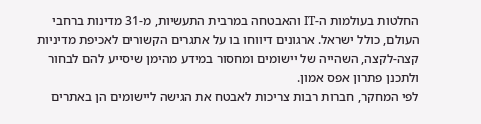החלטות בעולמות ה-IT והאבטחה במרבית התעשיות, מ-31 מדינות ברחבי העולם, כולל ישראל. ארגונים דיווחו בו על אתגרים הקשורים לאכיפת מדיניות קצה-לקצה, השהייה של יישומים ומחסור במידע מהימן שיסייע להם לבחור ולתכנן פתרון אפס אמון.
לפי המחקר, חברות רבות צריכות לאבטח את הגישה ליישומים הן באתרים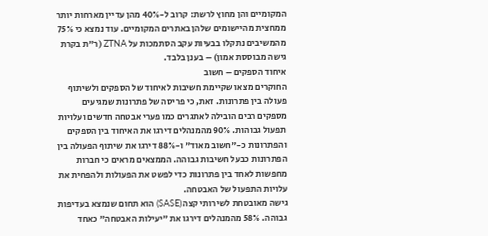המקומיים והן מחוץ לרשת: קרוב ל-40% מהן עדיין מארחות יותר ממחצית מהיישומים שלהן באתרים המקומיים. עוד נמצא כי 75% מהמשיבים נתקלו בבעיות עקב הסתמכות על ZTNA (ר"ת בקרת גישה מבוססת אמון) – בענן בלבד.
איחוד הספקים – חשוב
החוקרים מצאו שקיימת חשיבות לאיחוד של הספקים ולשיתוף פעולה בין פתרונות. זאת, כי פריסה של פתרונות שמגיעים מספקים רבים הובילה לאתגרים כמו פערי אבטחה חדשים ועלויות תפעול גבוהות. 90% מהמנהלים דירגו את האיחוד בין הספקים והפתרונות כ-"חשוב מאוד" ו-88% דירגו את שיתוף הפעולה בין הפתרונות כבעל חשיבות גבוהה. הממצאים מראים כי חברות מחפשות לאחד בין פתרונות כדי לפשט את הפעולות ולהפחית את עלויות התפעול של האבטחה.
גישה מאובטחת לשירותי קצה (SASE) הוא תחום שנמצא בעדיפות גבוהה. 58% מהמנהלים דירגו את "יעילות האבטחה" כאחד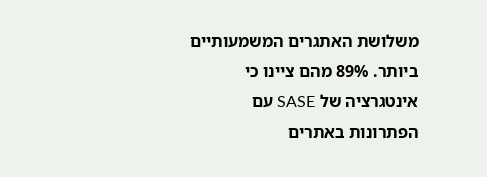משלושת האתגרים המשמעותיים ביותר. 89% מהם ציינו כי אינטגרציה של SASE עם הפתרונות באתרים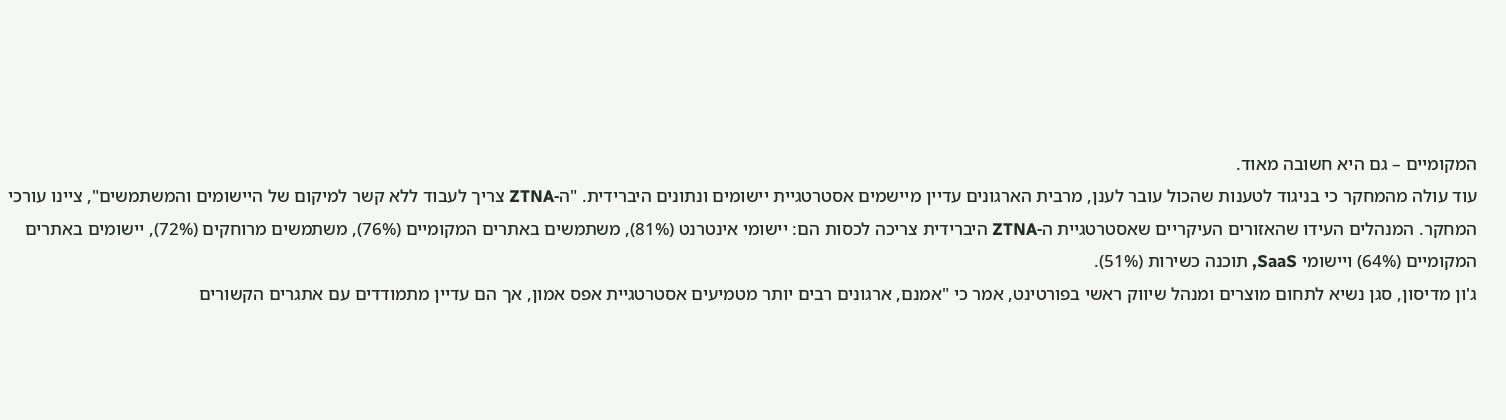המקומיים – גם היא חשובה מאוד.
עוד עולה מהמחקר כי בניגוד לטענות שהכול עובר לענן, מרבית הארגונים עדיין מיישמים אסטרטגיית יישומים ונתונים היברידית. "ה-ZTNA צריך לעבוד ללא קשר למיקום של היישומים והמשתמשים", ציינו עורכי המחקר. המנהלים העידו שהאזורים העיקריים שאסטרטגיית ה-ZTNA היברידית צריכה לכסות הם: יישומי אינטרנט (81%), משתמשים באתרים המקומיים (76%), משתמשים מרוחקים (72%), יישומים באתרים המקומיים (64%) ויישומי SaaS, תוכנה כשירות (51%).
ג'ון מדיסון, סגן נשיא לתחום מוצרים ומנהל שיווק ראשי בפורטינט, אמר כי "אמנם, ארגונים רבים יותר מטמיעים אסטרטגיית אפס אמון, אך הם עדיין מתמודדים עם אתגרים הקשורים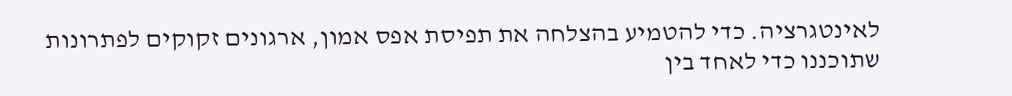לאינטגרציה. כדי להטמיע בהצלחה את תפיסת אפס אמון, ארגונים זקוקים לפתרונות שתוכננו כדי לאחד בין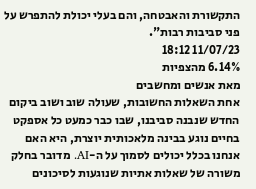התקשורת והאבטחה, והם בעלי יכולת להתפרש על פני סביבות רבות".
11/07/23 18:12
6.14% מהצפיות
מאת אנשים ומחשבים
אחת השאלות החשובות, שעולה שוב ושוב ביקום החדש שנבנה סביבנו, שבו כבר כמעט כל אספקט בחיים נוגע בבינה מלאכותית יוצרת, היא האם אנחנו בכלל יכולים לסמוך על ה-AI. מדובר בחלק משורה של שאלות אתיות שנוגעות לסיכונים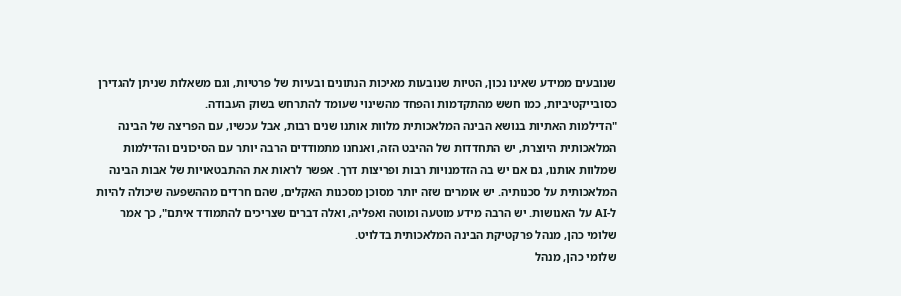שנובעים ממידע שאינו נכון, הטיות שנובעות מאיכות הנתונים ובעיות של פרטיות, וגם משאלות שניתן להגדירן כסובייקטיביות, כמו חשש מהתקדמות והפחד מהשינוי שעומד להתרחש בשוק העבודה.
"הדילמות האתיות בנושא הבינה המלאכותית מלוות אותנו שנים רבות, אבל עכשיו, עם הפריצה של הבינה המלאכותית היוצרת, יש התחדדות של ההיבט הזה, ואנחנו מתמודדים הרבה יותר עם הסיכונים והדילמות שמלוות אותנו, גם אם יש בה הזדמנויות רבות ופריצות דרך. אפשר לראות את ההתבטאויות של אבות הבינה המלאכותית על סכנותיה. יש אומרים שזה יותר מסוכן מסכנות האקלים, שהם חרדים מההשפעה שיכולה להיות ל-AI על האנושות. יש הרבה מידע מוטעה ומוטה ואפליה, ואלה דברים שצריכים להתמודד איתם", כך אמר שלומי כהן, מנהל פרקטיקת הבינה המלאכותית בדלויט.
שלומי כהן, מנהל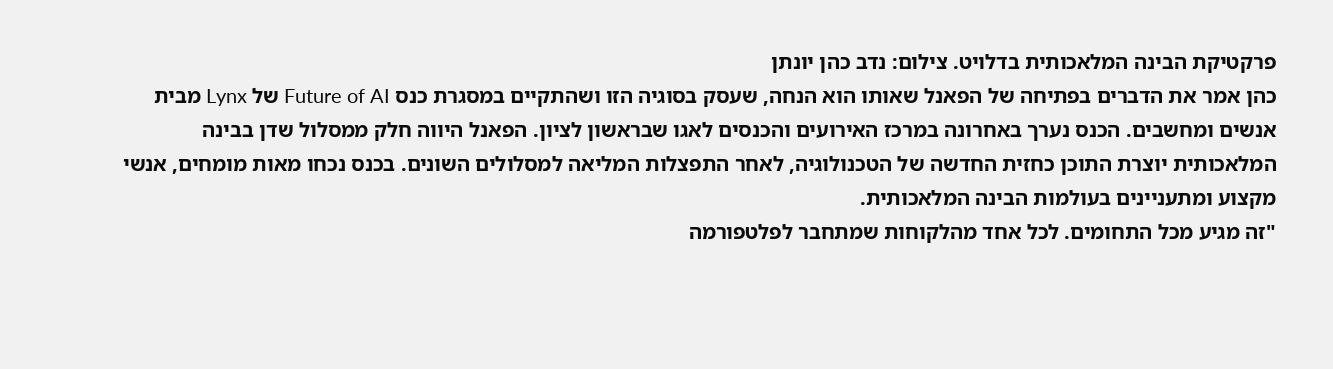פרקטיקת הבינה המלאכותית בדלויט. צילום: נדב כהן יונתן
כהן אמר את הדברים בפתיחה של הפאנל שאותו הוא הנחה, שעסק בסוגיה הזו ושהתקיים במסגרת כנס Future of AI של Lynx מבית אנשים ומחשבים. הכנס נערך באחרונה במרכז האירועים והכנסים לאגו שבראשון לציון. הפאנל היווה חלק ממסלול שדן בבינה המלאכותית יוצרת התוכן כחזית החדשה של הטכנולוגיה, לאחר התפצלות המליאה למסלולים השונים. בכנס נכחו מאות מומחים, אנשי מקצוע ומתעניינים בעולמות הבינה המלאכותית.
"זה מגיע מכל התחומים. לכל אחד מהלקוחות שמתחבר לפלטפורמה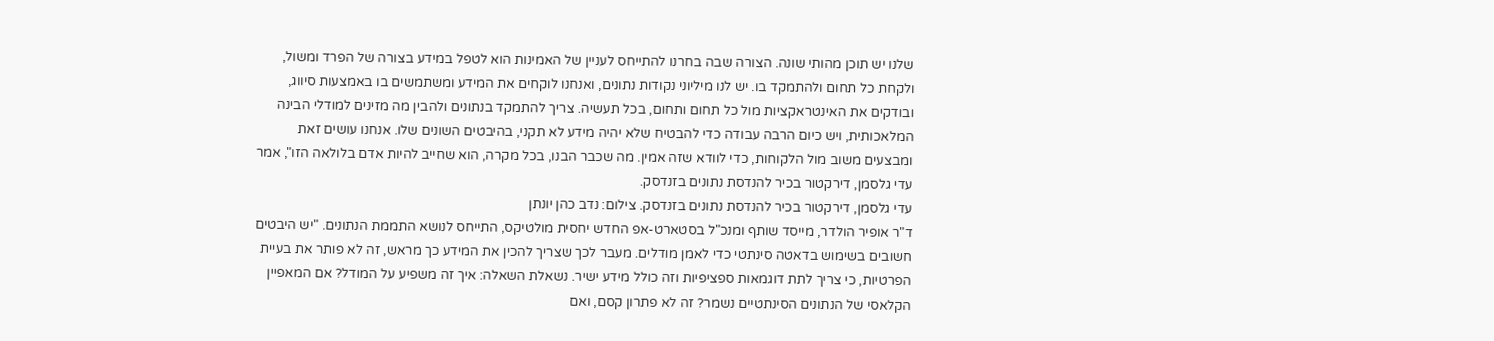שלנו יש תוכן מהותי שונה. הצורה שבה בחרנו להתייחס לעניין של האמינות הוא לטפל במידע בצורה של הפרד ומשול, ולקחת כל תחום ולהתמקד בו. יש לנו מיליוני נקודות נתונים, ואנחנו לוקחים את המידע ומשתמשים בו באמצעות סיווג, ובודקים את האינטראקציות מול כל תחום ותחום, בכל תעשיה. צריך להתמקד בנתונים ולהבין מה מזינים למודלי הבינה המלאכותית, ויש כיום הרבה עבודה כדי להבטיח שלא יהיה מידע לא תקני, בהיבטים השונים שלו. אנחנו עושים זאת ומבצעים משוב מול הלקוחות, כדי לוודא שזה אמין. מה שכבר הבנו, בכל מקרה, הוא שחייב להיות אדם בלולאה הזו", אמר עדי גלסמן, דירקטור בכיר להנדסת נתונים בזנדסק.
עדי גלסמן, דירקטור בכיר להנדסת נתונים בזנדסק. צילום: נדב כהן יונתן
ד"ר אופיר הולדר, מייסד שותף ומנכ"ל בסטארט-אפ החדש יחסית מולטיקס, התייחס לנושא התממת הנתונים. "יש היבטים חשובים בשימוש בדאטה סינתטי כדי לאמן מודלים. מעבר לכך שצריך להכין את המידע כך מראש, זה לא פותר את בעיית הפרטיות, כי צריך לתת דוגמאות ספציפיות וזה כולל מידע ישיר. נשאלת השאלה: איך זה משפיע על המודל? אם המאפיין הקלאסי של הנתונים הסינתטיים נשמר? זה לא פתרון קסם, ואם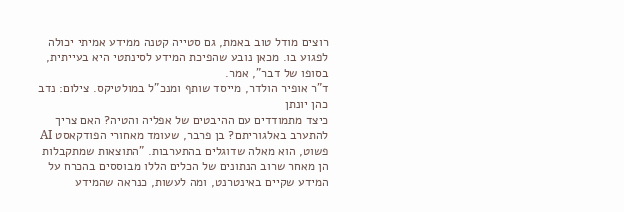רוצים מודל טוב באמת, גם סטייה קטנה ממידע אמיתי יכולה לפגוע בו. מכאן נובע שהפיכת המידע לסינתטי היא בעייתית, בסופו של דבר", אמר.
ד"ר אופיר הולדר, מייסד שותף ומנכ"ל במולטיקס. צילום: נדב כהן יונתן
כיצד מתמודדים עם ההיבטים של אפליה והטיה? האם צריך להתערב באלגוריתם? בן פרבר, שעומד מאחורי הפודקאסט AI פשוט, הוא מאלה שדוגלים בהתערבות. "התוצאות שמתקבלות הן מאחר שרוב הנתונים של הכלים הללו מבוססים בהכרח על המידע שקיים באינטרנט, ומה לעשות, כנראה שהמידע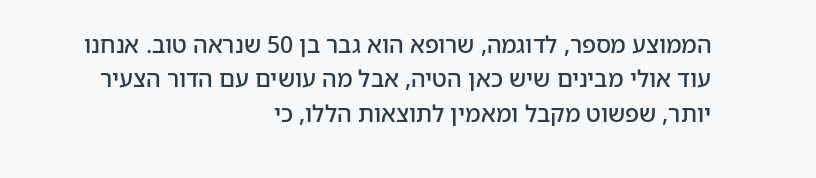הממוצע מספר, לדוגמה, שרופא הוא גבר בן 50 שנראה טוב. אנחנו עוד אולי מבינים שיש כאן הטיה, אבל מה עושים עם הדור הצעיר יותר, שפשוט מקבל ומאמין לתוצאות הללו, כי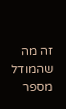זה מה שהמודל מספר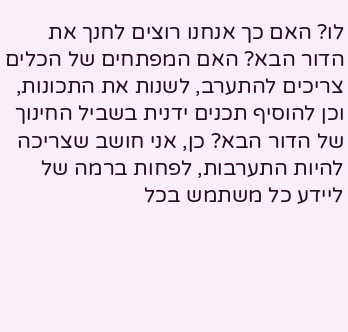לו? האם כך אנחנו רוצים לחנך את הדור הבא? האם המפתחים של הכלים צריכים להתערב, לשנות את התכונות, וכן להוסיף תכנים ידנית בשביל החינוך של הדור הבא? כן, אני חושב שצריכה להיות התערבות, לפחות ברמה של ליידע כל משתמש בכל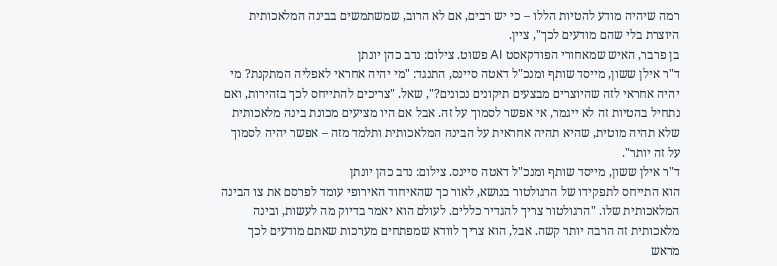רמה שיהיה מודע להטיות הללו – כי יש רבים, אם לא הרוב, שמשתמשים בבינה המלאכותית היוצרת בלי שהם מודעים לכך", ציין.
בן פרבר, האיש שמאחורי הפודקאסט AI פשוט. צילום: נדב כהן יונתן
ד"ר אילן ששון, מייסד שותף ומנכ"ל דאטה סיינס, התנגד: "מי יהיה אחראי לאפליה המתקנת? מי יהיה אחראי לזה שהיוצרים מבצעים תיקונים נכונים?", שאל. "צריכים להתייחס לכך בזהירות, ואם נתחיל בהטיות זה לא ייגמר, אי אפשר לסמוך על זה. אבל אם היו מציעים מכונת בינה מלאכותית שלא תהיה מוטית, שהיא תהיה אחראית על הבינה המלאכותית ותלמד מזה – אפשר יהיה לסמוך על זה יותר".
ד"ר אילן ששון, מייסד שותף ומנכ"ל דאטה סיינס. צילום: נדב כהן יונתן
הוא התייחס לתפקידו של הרגולטור בנושא, לאור כך שהאיחוד האירופי עומד לפרסם את צו הבינה המלאכותית שלו. "הרגולטור צריך להגדיר כללים. לעולם הוא יאמר בדיוק מה לעשות, ובינה מלאכותית זה הרבה יותר קשה. אבל, הוא צריך לוודא שמפתחים מערכות שאתם מודעים לכך מראש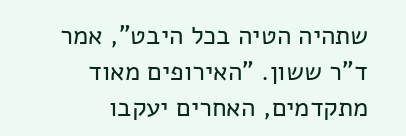שתהיה הטיה בכל היבט", אמר ד"ר ששון. "האירופים מאוד מתקדמים, האחרים יעקבו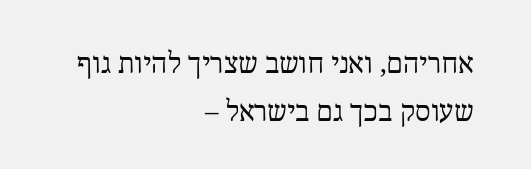אחריהם, ואני חושב שצריך להיות גוף שעוסק בכך גם בישראל –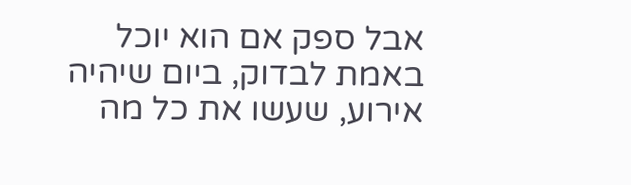אבל ספק אם הוא יוכל באמת לבדוק, ביום שיהיה אירוע, שעשו את כל מה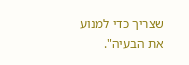שצריך כדי למנוע את הבעיה".